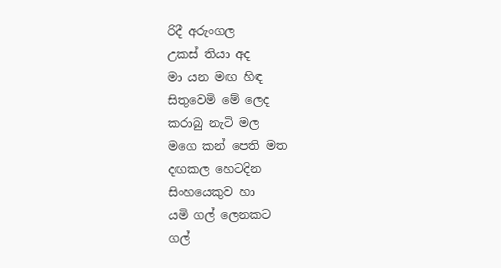රිදී අරුංගල
උකස් තියා අද
මා යන මඟ හිඳ
සිතුවෙමි මේ ලෙද
කරාබු නැටි මල
මගෙ කන් පෙති මත
දඟකල හෙටදින
සිංහයෙකුව හා
යමි ගල් ලෙනකට
ගල්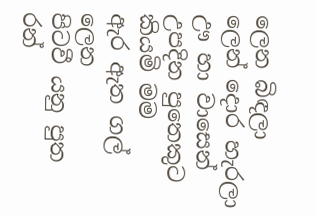ලෙන බිඳලා
ලෙන් දොර හැරලා
ඌ හා වාසෙන්
උපදින පුතෙකුට
කියමි මම
ඇර ඇත ගල් ලෙන
පිටවී යනු පුත
රන්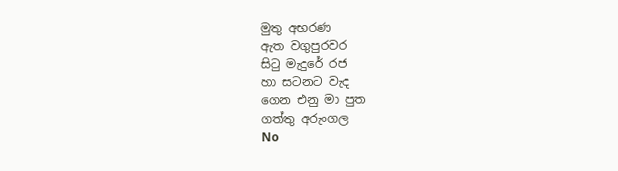මුතු අභරණ
ඇත වගුපුරවර
සිටු මැදුරේ රජ
හා සටනට වැද
ගෙන එනු මා පුත
ගත්තු අරුංගල
No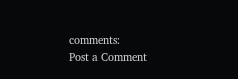comments:
Post a Comment